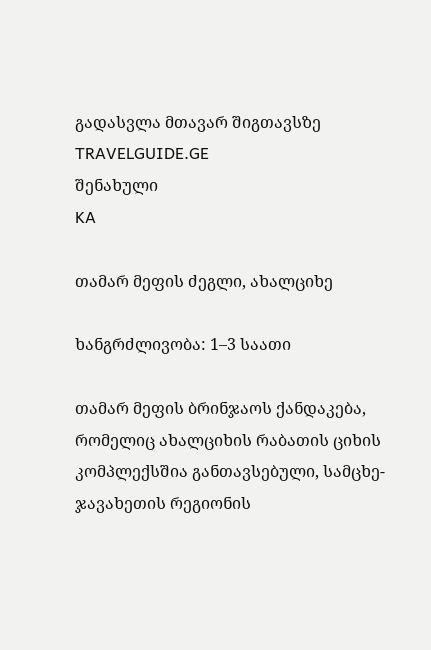გადასვლა მთავარ შიგთავსზე
TRAVELGUIDE.GE
შენახული
KA

თამარ მეფის ძეგლი, ახალციხე

ხანგრძლივობა: 1–3 საათი

თამარ მეფის ბრინჯაოს ქანდაკება, რომელიც ახალციხის რაბათის ციხის კომპლექსშია განთავსებული, სამცხე-ჯავახეთის რეგიონის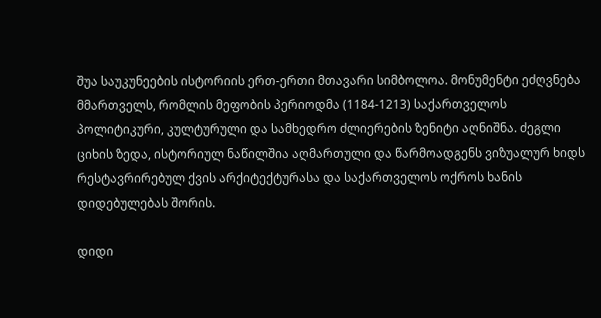შუა საუკუნეების ისტორიის ერთ-ერთი მთავარი სიმბოლოა. მონუმენტი ეძღვნება მმართველს, რომლის მეფობის პერიოდმა (1184-1213) საქართველოს პოლიტიკური, კულტურული და სამხედრო ძლიერების ზენიტი აღნიშნა. ძეგლი ციხის ზედა, ისტორიულ ნაწილშია აღმართული და წარმოადგენს ვიზუალურ ხიდს რესტავრირებულ ქვის არქიტექტურასა და საქართველოს ოქროს ხანის დიდებულებას შორის.

დიდი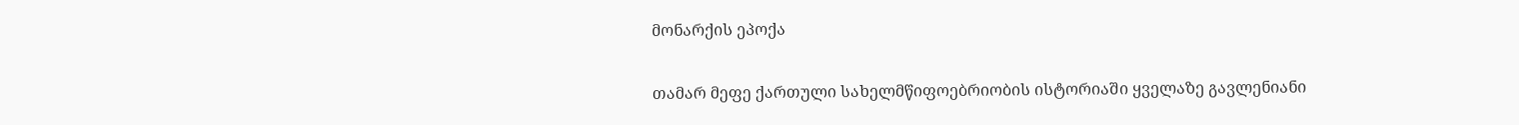მონარქის ეპოქა

თამარ მეფე ქართული სახელმწიფოებრიობის ისტორიაში ყველაზე გავლენიანი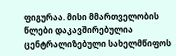ფიგურაა. მისი მმართველობის წლები დაკავშირებულია ცენტრალიზებული სახელმწიფოს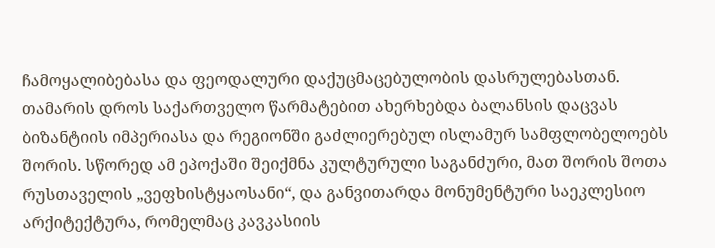ჩამოყალიბებასა და ფეოდალური დაქუცმაცებულობის დასრულებასთან. თამარის დროს საქართველო წარმატებით ახერხებდა ბალანსის დაცვას ბიზანტიის იმპერიასა და რეგიონში გაძლიერებულ ისლამურ სამფლობელოებს შორის. სწორედ ამ ეპოქაში შეიქმნა კულტურული საგანძური, მათ შორის შოთა რუსთაველის „ვეფხისტყაოსანი“, და განვითარდა მონუმენტური საეკლესიო არქიტექტურა, რომელმაც კავკასიის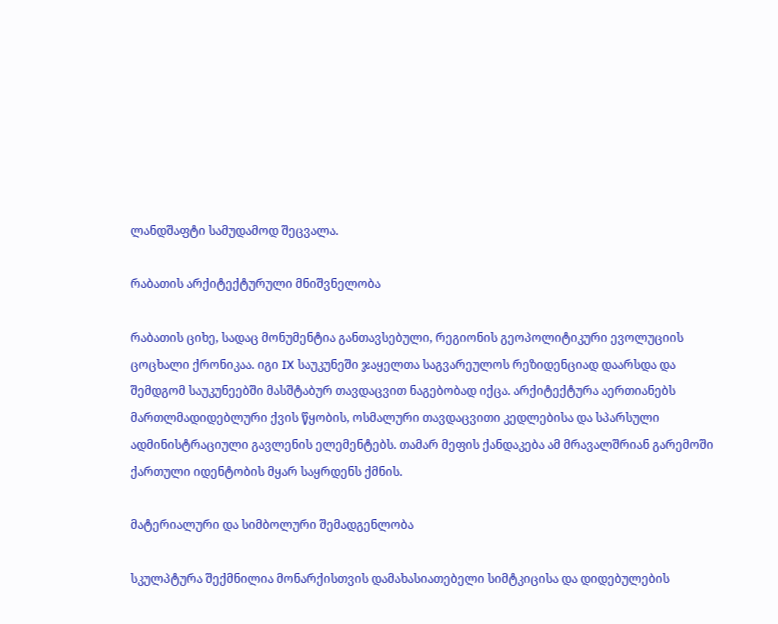ლანდშაფტი სამუდამოდ შეცვალა.

რაბათის არქიტექტურული მნიშვნელობა

რაბათის ციხე, სადაც მონუმენტია განთავსებული, რეგიონის გეოპოლიტიკური ევოლუციის ცოცხალი ქრონიკაა. იგი IX საუკუნეში ჯაყელთა საგვარეულოს რეზიდენციად დაარსდა და შემდგომ საუკუნეებში მასშტაბურ თავდაცვით ნაგებობად იქცა. არქიტექტურა აერთიანებს მართლმადიდებლური ქვის წყობის, ოსმალური თავდაცვითი კედლებისა და სპარსული ადმინისტრაციული გავლენის ელემენტებს. თამარ მეფის ქანდაკება ამ მრავალშრიან გარემოში ქართული იდენტობის მყარ საყრდენს ქმნის.

მატერიალური და სიმბოლური შემადგენლობა

სკულპტურა შექმნილია მონარქისთვის დამახასიათებელი სიმტკიცისა და დიდებულების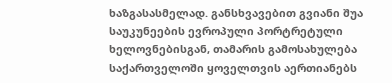ხაზგასასმელად. განსხვავებით გვიანი შუა საუკუნეების ევროპული პორტრეტული ხელოვნებისგან, თამარის გამოსახულება საქართველოში ყოველთვის აერთიანებს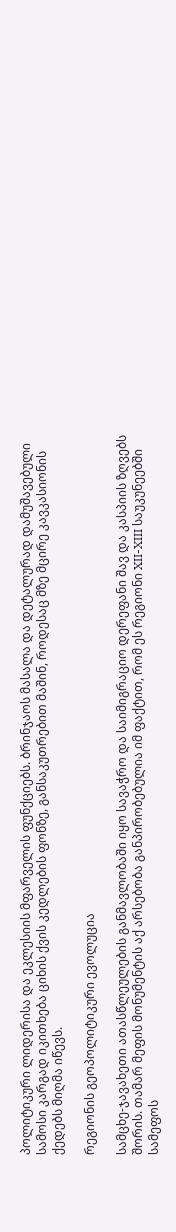პოლიტიკური ლიდერისა და ეკლესიის მფარველის ფუნქციებს. ბრინჯაოს მასალა და დეტალურად დამუშავებული სამოსი კარგად იკითხება ციხის ქვის კედლების ფონზე, განსაკუთრებით მაშინ, როდესაც მზე მცირე კავკასიონის ქედებს მიღმა იწევს.

რეგიონის გეოპოლიტიკური ევოლუცია

სამცხე-ჯავახეთი ათასწლეულების განმავლობაში იყო სავაჭრო და საიმიგრაციო დერეფანი შავ და კასპიის ზღვებს შორის. თამარ მეფის მონუმენტის აქ არსებობა განპირობებულია იმ ფაქტით, რომ ეს რეგიონი XII-XIII საუკუნეებში სამეფოს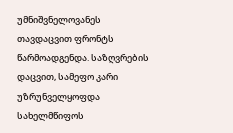უმნიშვნელოვანეს თავდაცვით ფრონტს წარმოადგენდა. საზღვრების დაცვით, სამეფო კარი უზრუნველყოფდა სახელმწიფოს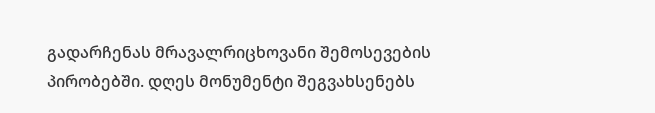გადარჩენას მრავალრიცხოვანი შემოსევების პირობებში. დღეს მონუმენტი შეგვახსენებს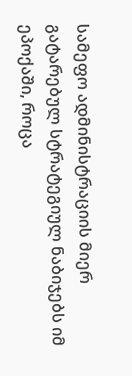სამეფო ადმინისტრაციის მიერ გატარებულ სტრატეგიულ ნაბიჯებს იმ ეპოქაში, როცა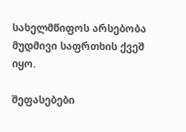სახელმწიფოს არსებობა მუდმივი საფრთხის ქვეშ იყო.

შეფასებები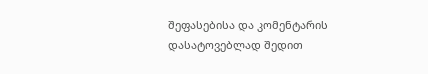შეფასებისა და კომენტარის დასატოვებლად შედით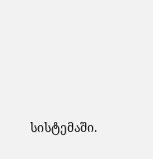სისტემაში.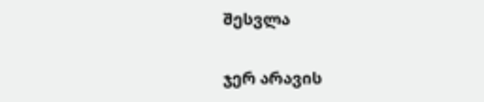შესვლა

ჯერ არავის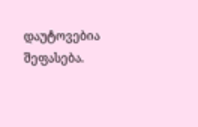დაუტოვებია შეფასება.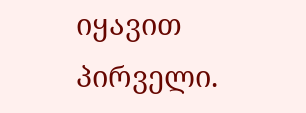იყავით პირველი.